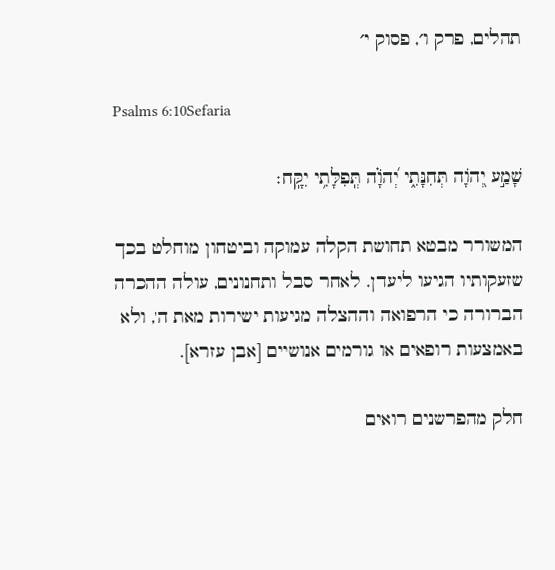תהלים, פרק ו׳, פסוק י׳

Psalms 6:10Sefaria

שָׁמַ֣ע יְ֭הֹוָה תְּחִנָּתִ֑י יְ֝הֹוָ֗ה תְּֽפִלָּתִ֥י יִקָּֽח׃

המשורר מבטא תחושת הקלה עמוקה וביטחון מוחלט בכך שזעקותיו הגיעו ליעדן. לאחר סבל ותחנונים, עולה ההכרה הברורה כי הרפואה וההצלה מגיעות ישירות מאת ה', ולא באמצעות רופאים או גורמים אנושיים [אבן עזרא].

חלק מהפרשנים רואים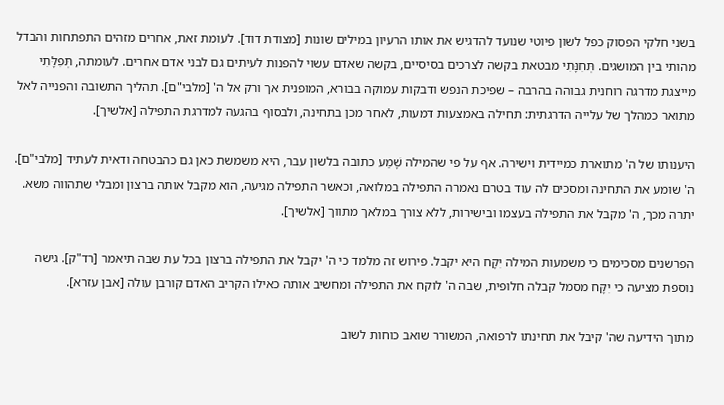בשני חלקי הפסוק כפל לשון פיוטי שנועד להדגיש את אותו הרעיון במילים שונות [מצודת דוד]. לעומת זאת, אחרים מזהים התפתחות והבדל מהותי בין המושגים. תְּחִנָּתִי מבטאת בקשה לצרכים בסיסיים, בקשה שאדם עשוי להפנות לעיתים גם לבני אדם אחרים. לעומתה, תְּפִלָּתִי מייצגת מדרגה רוחנית גבוהה בהרבה – שפיכת הנפש ודבקות עמוקה בבורא, המופנית אך ורק אל ה' [מלבי"ם]. תהליך התשובה והפנייה לאל מתואר כמהלך של עלייה הדרגתית: תחילה באמצעות דמעות, לאחר מכן בתחינה, ולבסוף בהגעה למדרגת התפילה [אלשיך].

היענותו של ה' מתוארת כמיידית וישירה. אף על פי שהמילה שָׁמַע כתובה בלשון עבר, היא משמשת כאן גם כהבטחה ודאית לעתיד [מלבי"ם]. ה' שומע את התחינה ומסכים לה עוד בטרם נאמרה התפילה במלואה, וכאשר התפילה מגיעה, הוא מקבל אותה ברצון ומבלי שתהווה משא. יתרה מכך, ה' מקבל את התפילה בעצמו ובישירות, ללא צורך במלאך מתווך [אלשיך].

הפרשנים מסכימים כי משמעות המילה יִקָּח היא יקבל. פירוש זה מלמד כי ה' יקבל את התפילה ברצון בכל עת שבה תיאמר [רד"ק]. גישה נוספת מציעה כי יִקָּח מסמל קבלה חלופית, שבה ה' לוקח את התפילה ומחשיב אותה כאילו הקריב האדם קורבן עולה [אבן עזרא].

מתוך הידיעה שה' קיבל את תחינתו לרפואה, המשורר שואב כוחות לשוב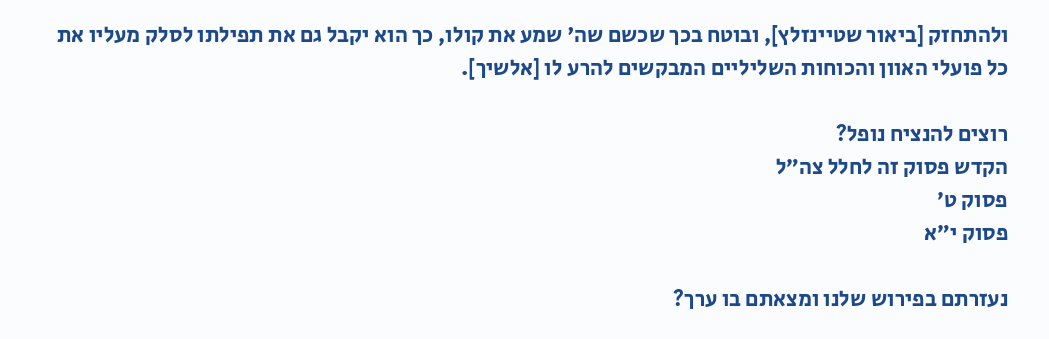ולהתחזק [ביאור שטיינזלץ], ובוטח בכך שכשם שה' שמע את קולו, כך הוא יקבל גם את תפילתו לסלק מעליו את כל פועלי האוון והכוחות השליליים המבקשים להרע לו [אלשיך].

רוצים להנציח נופל?
הקדש פסוק זה לחלל צה״ל
פסוק ט׳
פסוק י״א

נעזרתם בפירוש שלנו ומצאתם בו ערך?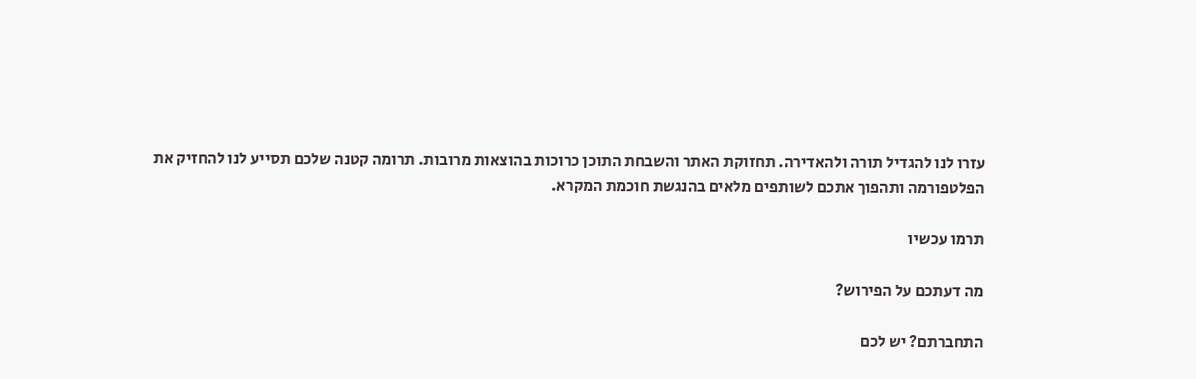עזרו לנו להגדיל תורה ולהאדירה. תחזוקת האתר והשבחת התוכן כרוכות בהוצאות מרובות. תרומה קטנה שלכם תסייע לנו להחזיק את הפלטפורמה ותהפוך אתכם לשותפים מלאים בהנגשת חוכמת המקרא.

תרמו עכשיו

מה דעתכם על הפירוש?

התחברתם? יש לכם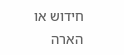חידוש או הארה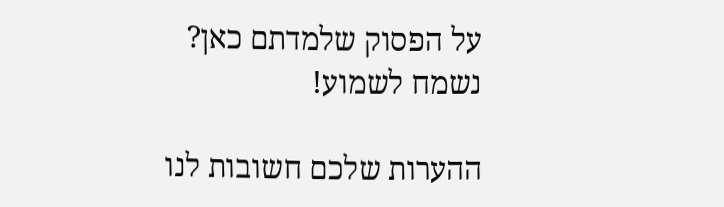על הפסוק שלמדתם כאן? נשמח לשמוע!

ההערות שלכם חשובות לנו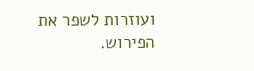ועוזרות לשפר את הפירוש.